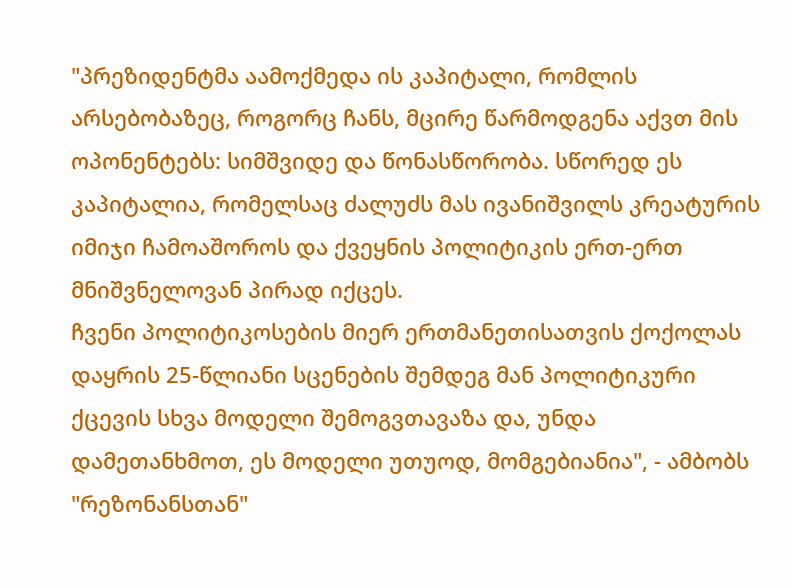"პრეზიდენტმა აამოქმედა ის კაპიტალი, რომლის არსებობაზეც, როგორც ჩანს, მცირე წარმოდგენა აქვთ მის ოპონენტებს: სიმშვიდე და წონასწორობა. სწორედ ეს კაპიტალია, რომელსაც ძალუძს მას ივანიშვილს კრეატურის იმიჯი ჩამოაშოროს და ქვეყნის პოლიტიკის ერთ-ერთ მნიშვნელოვან პირად იქცეს.
ჩვენი პოლიტიკოსების მიერ ერთმანეთისათვის ქოქოლას დაყრის 25-წლიანი სცენების შემდეგ მან პოლიტიკური ქცევის სხვა მოდელი შემოგვთავაზა და, უნდა დამეთანხმოთ, ეს მოდელი უთუოდ, მომგებიანია", - ამბობს "რეზონანსთან"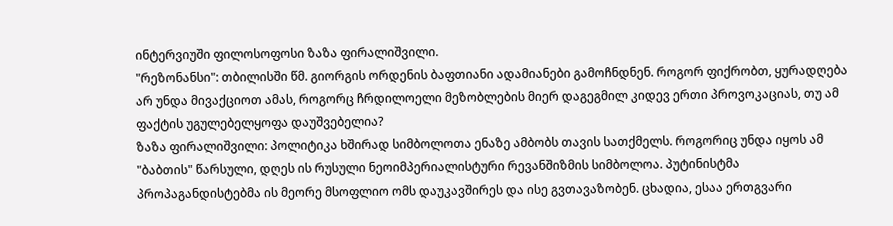ინტერვიუში ფილოსოფოსი ზაზა ფირალიშვილი.
"რეზონანსი": თბილისში წმ. გიორგის ორდენის ბაფთიანი ადამიანები გამოჩნდნენ. როგორ ფიქრობთ, ყურადღება არ უნდა მივაქციოთ ამას, როგორც ჩრდილოელი მეზობლების მიერ დაგეგმილ კიდევ ერთი პროვოკაციას, თუ ამ ფაქტის უგულებელყოფა დაუშვებელია?
ზაზა ფირალიშვილი: პოლიტიკა ხშირად სიმბოლოთა ენაზე ამბობს თავის სათქმელს. როგორიც უნდა იყოს ამ "ბაბთის" წარსული, დღეს ის რუსული ნეოიმპერიალისტური რევანშიზმის სიმბოლოა. პუტინისტმა პროპაგანდისტებმა ის მეორე მსოფლიო ომს დაუკავშირეს და ისე გვთავაზობენ. ცხადია, ესაა ერთგვარი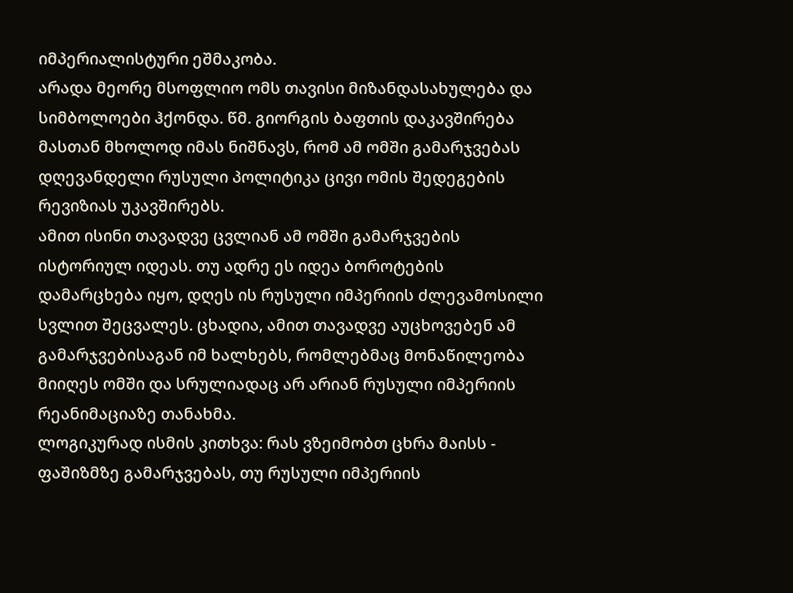იმპერიალისტური ეშმაკობა.
არადა მეორე მსოფლიო ომს თავისი მიზანდასახულება და სიმბოლოები ჰქონდა. წმ. გიორგის ბაფთის დაკავშირება მასთან მხოლოდ იმას ნიშნავს, რომ ამ ომში გამარჯვებას დღევანდელი რუსული პოლიტიკა ცივი ომის შედეგების რევიზიას უკავშირებს.
ამით ისინი თავადვე ცვლიან ამ ომში გამარჯვების ისტორიულ იდეას. თუ ადრე ეს იდეა ბოროტების დამარცხება იყო, დღეს ის რუსული იმპერიის ძლევამოსილი სვლით შეცვალეს. ცხადია, ამით თავადვე აუცხოვებენ ამ გამარჯვებისაგან იმ ხალხებს, რომლებმაც მონაწილეობა მიიღეს ომში და სრულიადაც არ არიან რუსული იმპერიის რეანიმაციაზე თანახმა.
ლოგიკურად ისმის კითხვა: რას ვზეიმობთ ცხრა მაისს - ფაშიზმზე გამარჯვებას, თუ რუსული იმპერიის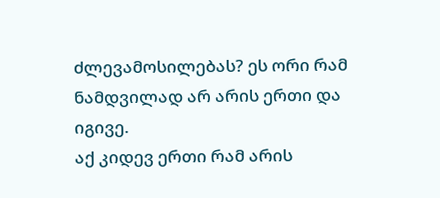ძლევამოსილებას? ეს ორი რამ ნამდვილად არ არის ერთი და იგივე.
აქ კიდევ ერთი რამ არის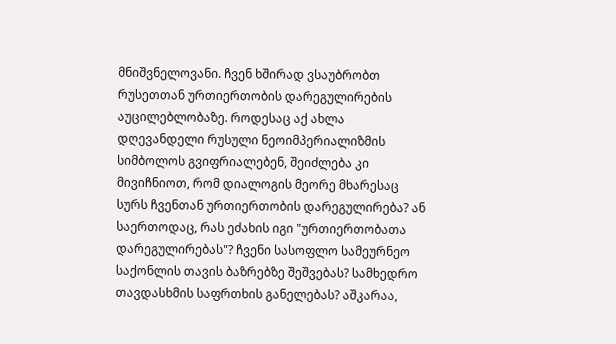მნიშვნელოვანი. ჩვენ ხშირად ვსაუბრობთ რუსეთთან ურთიერთობის დარეგულირების აუცილებლობაზე. როდესაც აქ ახლა დღევანდელი რუსული ნეოიმპერიალიზმის სიმბოლოს გვიფრიალებენ, შეიძლება კი მივიჩნიოთ, რომ დიალოგის მეორე მხარესაც სურს ჩვენთან ურთიერთობის დარეგულირება? ან საერთოდაც, რას ეძახის იგი "ურთიერთობათა დარეგულირებას"? ჩვენი სასოფლო სამეურნეო საქონლის თავის ბაზრებზე შეშვებას? სამხედრო თავდასხმის საფრთხის განელებას? აშკარაა,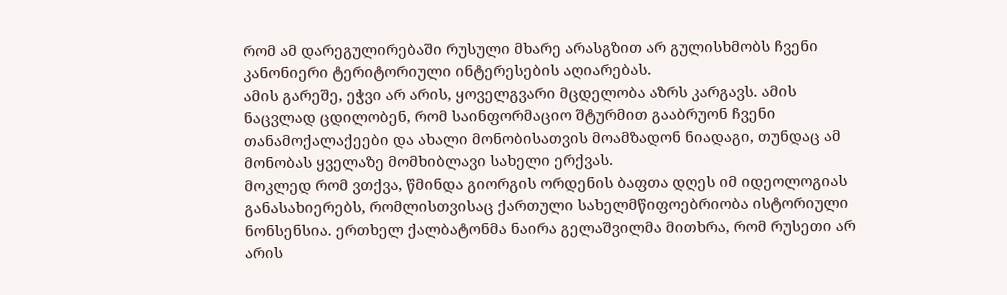რომ ამ დარეგულირებაში რუსული მხარე არასგზით არ გულისხმობს ჩვენი კანონიერი ტერიტორიული ინტერესების აღიარებას.
ამის გარეშე, ეჭვი არ არის, ყოველგვარი მცდელობა აზრს კარგავს. ამის ნაცვლად ცდილობენ, რომ საინფორმაციო შტურმით გააბრუონ ჩვენი თანამოქალაქეები და ახალი მონობისათვის მოამზადონ ნიადაგი, თუნდაც ამ მონობას ყველაზე მომხიბლავი სახელი ერქვას.
მოკლედ რომ ვთქვა, წმინდა გიორგის ორდენის ბაფთა დღეს იმ იდეოლოგიას განასახიერებს, რომლისთვისაც ქართული სახელმწიფოებრიობა ისტორიული ნონსენსია. ერთხელ ქალბატონმა ნაირა გელაშვილმა მითხრა, რომ რუსეთი არ არის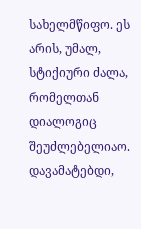სახელმწიფო. ეს არის, უმალ, სტიქიური ძალა, რომელთან დიალოგიც შეუძლებელიაო. დავამატებდი,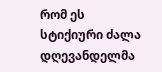რომ ეს სტიქიური ძალა დღევანდელმა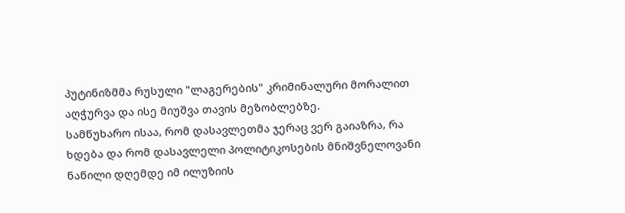პუტინიზმმა რუსული "ლაგერების" კრიმინალური მორალით აღჭურვა და ისე მიუშვა თავის მეზობლებზე.
სამწუხარო ისაა, რომ დასავლეთმა ჯერაც ვერ გაიაზრა, რა ხდება და რომ დასავლელი პოლიტიკოსების მნიშვნელოვანი ნაწილი დღემდე იმ ილუზიის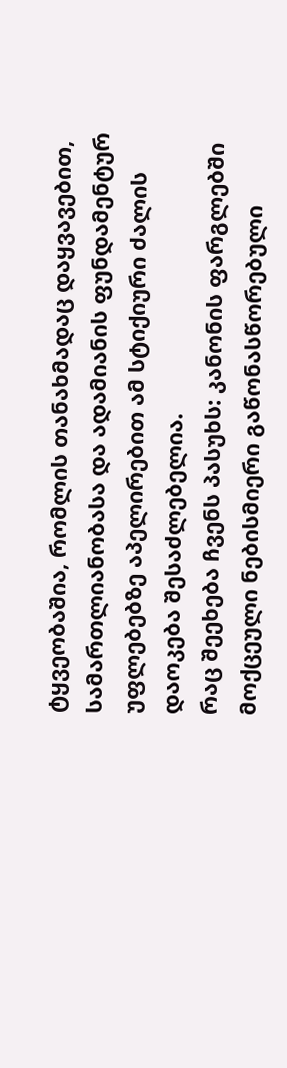ტყვეობაშია, რომლის თანახმადაც დაყვავებით, სამართლიანობასა და ადამიანის ფუნდამენტურ უფლებებზე აპელირებით ამ სტიქიური ძალის დაოკება შესაძლებელია.
რაც შეეხება ჩვენს პასუხს: კანონის ფარგლებში მოქცეული ნებისმიერი გაწონასწორებული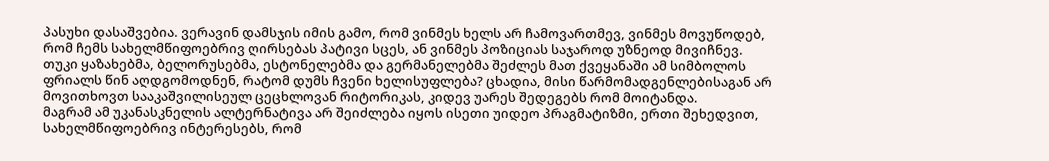პასუხი დასაშვებია. ვერავინ დამსჯის იმის გამო, რომ ვინმეს ხელს არ ჩამოვართმევ, ვინმეს მოვუწოდებ, რომ ჩემს სახელმწიფოებრივ ღირსებას პატივი სცეს, ან ვინმეს პოზიციას საჯაროდ უზნეოდ მივიჩნევ.
თუკი ყაზახებმა, ბელორუსებმა, ესტონელებმა და გერმანელებმა შეძლეს მათ ქვეყანაში ამ სიმბოლოს ფრიალს წინ აღდგომოდნენ, რატომ დუმს ჩვენი ხელისუფლება? ცხადია, მისი წარმომადგენლებისაგან არ მოვითხოვთ სააკაშვილისეულ ცეცხლოვან რიტორიკას, კიდევ უარეს შედეგებს რომ მოიტანდა.
მაგრამ ამ უკანასკნელის ალტერნატივა არ შეიძლება იყოს ისეთი უიდეო პრაგმატიზმი, ერთი შეხედვით, სახელმწიფოებრივ ინტერესებს, რომ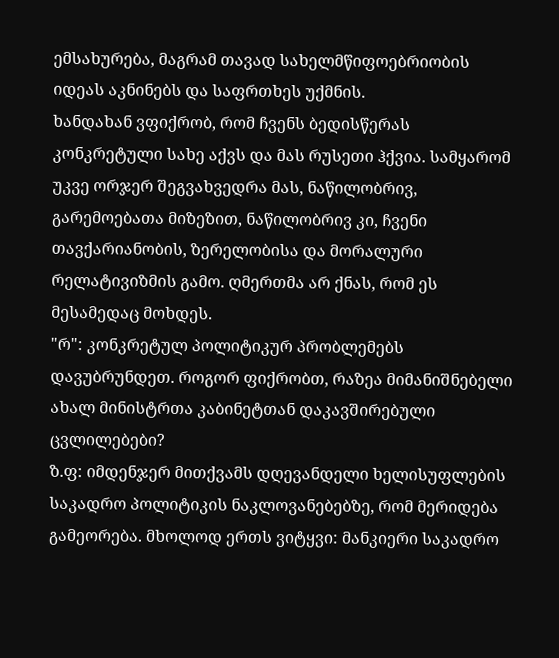ემსახურება, მაგრამ თავად სახელმწიფოებრიობის იდეას აკნინებს და საფრთხეს უქმნის.
ხანდახან ვფიქრობ, რომ ჩვენს ბედისწერას კონკრეტული სახე აქვს და მას რუსეთი ჰქვია. სამყარომ უკვე ორჯერ შეგვახვედრა მას, ნაწილობრივ, გარემოებათა მიზეზით, ნაწილობრივ კი, ჩვენი თავქარიანობის, ზერელობისა და მორალური რელატივიზმის გამო. ღმერთმა არ ქნას, რომ ეს მესამედაც მოხდეს.
"რ": კონკრეტულ პოლიტიკურ პრობლემებს დავუბრუნდეთ. როგორ ფიქრობთ, რაზეა მიმანიშნებელი ახალ მინისტრთა კაბინეტთან დაკავშირებული ცვლილებები?
ზ.ფ: იმდენჯერ მითქვამს დღევანდელი ხელისუფლების საკადრო პოლიტიკის ნაკლოვანებებზე, რომ მერიდება გამეორება. მხოლოდ ერთს ვიტყვი: მანკიერი საკადრო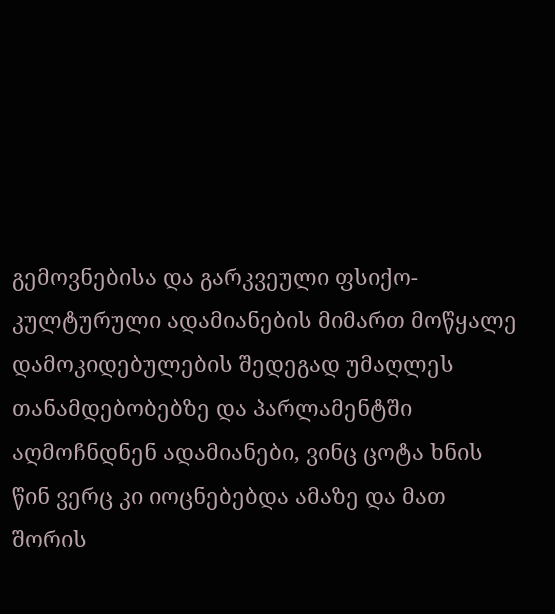გემოვნებისა და გარკვეული ფსიქო-კულტურული ადამიანების მიმართ მოწყალე დამოკიდებულების შედეგად უმაღლეს თანამდებობებზე და პარლამენტში აღმოჩნდნენ ადამიანები, ვინც ცოტა ხნის წინ ვერც კი იოცნებებდა ამაზე და მათ შორის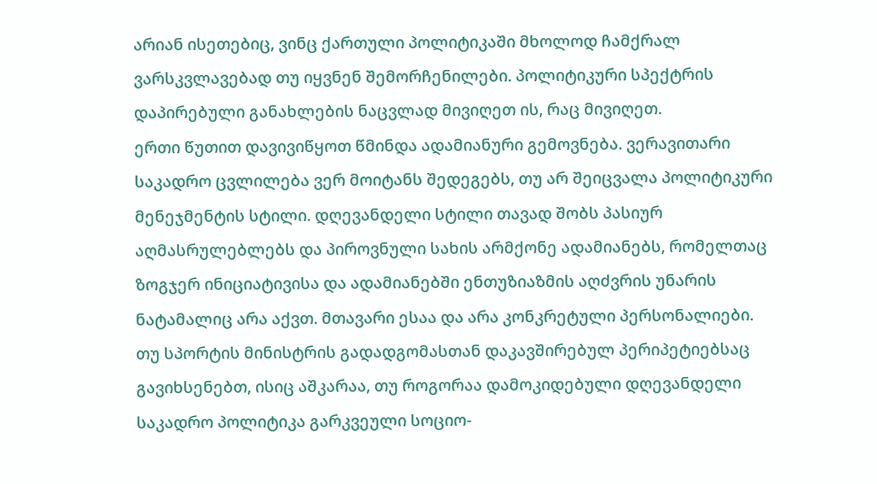არიან ისეთებიც, ვინც ქართული პოლიტიკაში მხოლოდ ჩამქრალ ვარსკვლავებად თუ იყვნენ შემორჩენილები. პოლიტიკური სპექტრის დაპირებული განახლების ნაცვლად მივიღეთ ის, რაც მივიღეთ.
ერთი წუთით დავივიწყოთ წმინდა ადამიანური გემოვნება. ვერავითარი საკადრო ცვლილება ვერ მოიტანს შედეგებს, თუ არ შეიცვალა პოლიტიკური მენეჯმენტის სტილი. დღევანდელი სტილი თავად შობს პასიურ აღმასრულებლებს და პიროვნული სახის არმქონე ადამიანებს, რომელთაც ზოგჯერ ინიციატივისა და ადამიანებში ენთუზიაზმის აღძვრის უნარის ნატამალიც არა აქვთ. მთავარი ესაა და არა კონკრეტული პერსონალიები.
თუ სპორტის მინისტრის გადადგომასთან დაკავშირებულ პერიპეტიებსაც გავიხსენებთ, ისიც აშკარაა, თუ როგორაა დამოკიდებული დღევანდელი საკადრო პოლიტიკა გარკვეული სოციო-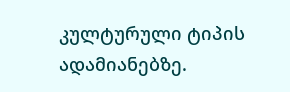კულტურული ტიპის ადამიანებზე.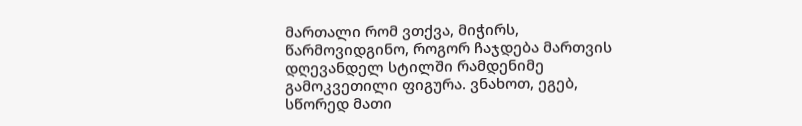მართალი რომ ვთქვა, მიჭირს, წარმოვიდგინო, როგორ ჩაჯდება მართვის დღევანდელ სტილში რამდენიმე გამოკვეთილი ფიგურა. ვნახოთ, ეგებ, სწორედ მათი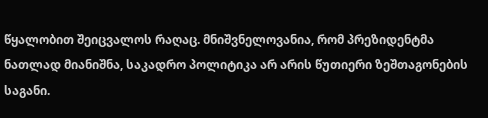წყალობით შეიცვალოს რაღაც. მნიშვნელოვანია, რომ პრეზიდენტმა ნათლად მიანიშნა, საკადრო პოლიტიკა არ არის წუთიერი ზეშთაგონების საგანი.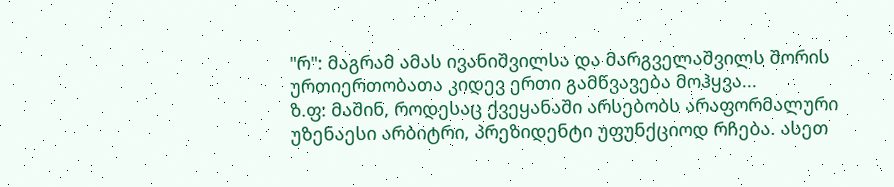"რ": მაგრამ ამას ივანიშვილსა და მარგველაშვილს შორის ურთიერთობათა კიდევ ერთი გამწვავება მოჰყვა...
ზ.ფ: მაშინ, როდესაც ქვეყანაში არსებობს არაფორმალური უზენაესი არბიტრი, პრეზიდენტი უფუნქციოდ რჩება. ასეთ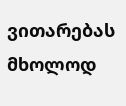ვითარებას მხოლოდ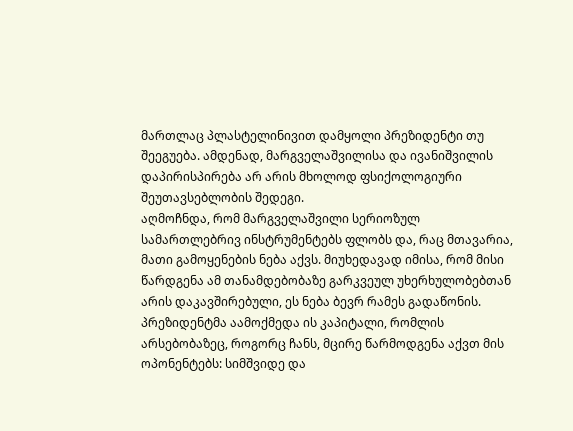მართლაც პლასტელინივით დამყოლი პრეზიდენტი თუ შეეგუება. ამდენად, მარგველაშვილისა და ივანიშვილის დაპირისპირება არ არის მხოლოდ ფსიქოლოგიური შეუთავსებლობის შედეგი.
აღმოჩნდა, რომ მარგველაშვილი სერიოზულ სამართლებრივ ინსტრუმენტებს ფლობს და, რაც მთავარია, მათი გამოყენების ნება აქვს. მიუხედავად იმისა, რომ მისი წარდგენა ამ თანამდებობაზე გარკვეულ უხერხულობებთან არის დაკავშირებული, ეს ნება ბევრ რამეს გადაწონის.
პრეზიდენტმა აამოქმედა ის კაპიტალი, რომლის არსებობაზეც, როგორც ჩანს, მცირე წარმოდგენა აქვთ მის ოპონენტებს: სიმშვიდე და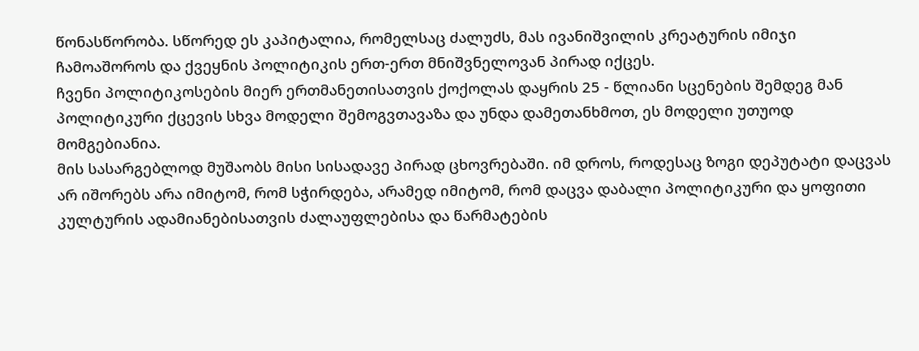წონასწორობა. სწორედ ეს კაპიტალია, რომელსაც ძალუძს, მას ივანიშვილის კრეატურის იმიჯი ჩამოაშოროს და ქვეყნის პოლიტიკის ერთ-ერთ მნიშვნელოვან პირად იქცეს.
ჩვენი პოლიტიკოსების მიერ ერთმანეთისათვის ქოქოლას დაყრის 25 - წლიანი სცენების შემდეგ მან პოლიტიკური ქცევის სხვა მოდელი შემოგვთავაზა და უნდა დამეთანხმოთ, ეს მოდელი უთუოდ მომგებიანია.
მის სასარგებლოდ მუშაობს მისი სისადავე პირად ცხოვრებაში. იმ დროს, როდესაც ზოგი დეპუტატი დაცვას არ იშორებს არა იმიტომ, რომ სჭირდება, არამედ იმიტომ, რომ დაცვა დაბალი პოლიტიკური და ყოფითი კულტურის ადამიანებისათვის ძალაუფლებისა და წარმატების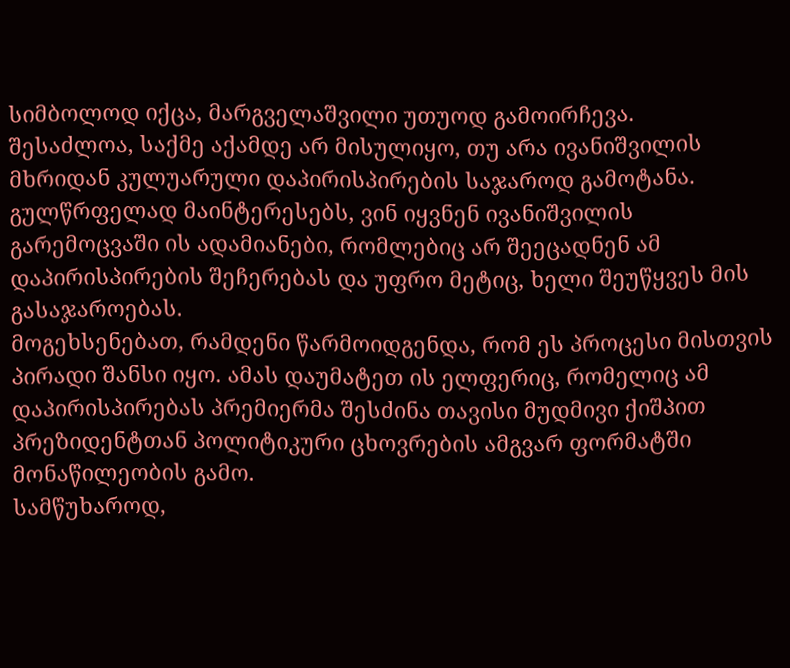სიმბოლოდ იქცა, მარგველაშვილი უთუოდ გამოირჩევა.
შესაძლოა, საქმე აქამდე არ მისულიყო, თუ არა ივანიშვილის მხრიდან კულუარული დაპირისპირების საჯაროდ გამოტანა. გულწრფელად მაინტერესებს, ვინ იყვნენ ივანიშვილის გარემოცვაში ის ადამიანები, რომლებიც არ შეეცადნენ ამ დაპირისპირების შეჩერებას და უფრო მეტიც, ხელი შეუწყვეს მის გასაჯაროებას.
მოგეხსენებათ, რამდენი წარმოიდგენდა, რომ ეს პროცესი მისთვის პირადი შანსი იყო. ამას დაუმატეთ ის ელფერიც, რომელიც ამ დაპირისპირებას პრემიერმა შესძინა თავისი მუდმივი ქიშპით პრეზიდენტთან პოლიტიკური ცხოვრების ამგვარ ფორმატში მონაწილეობის გამო.
სამწუხაროდ,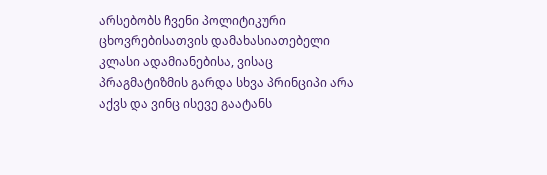არსებობს ჩვენი პოლიტიკური ცხოვრებისათვის დამახასიათებელი კლასი ადამიანებისა, ვისაც პრაგმატიზმის გარდა სხვა პრინციპი არა აქვს და ვინც ისევე გაატანს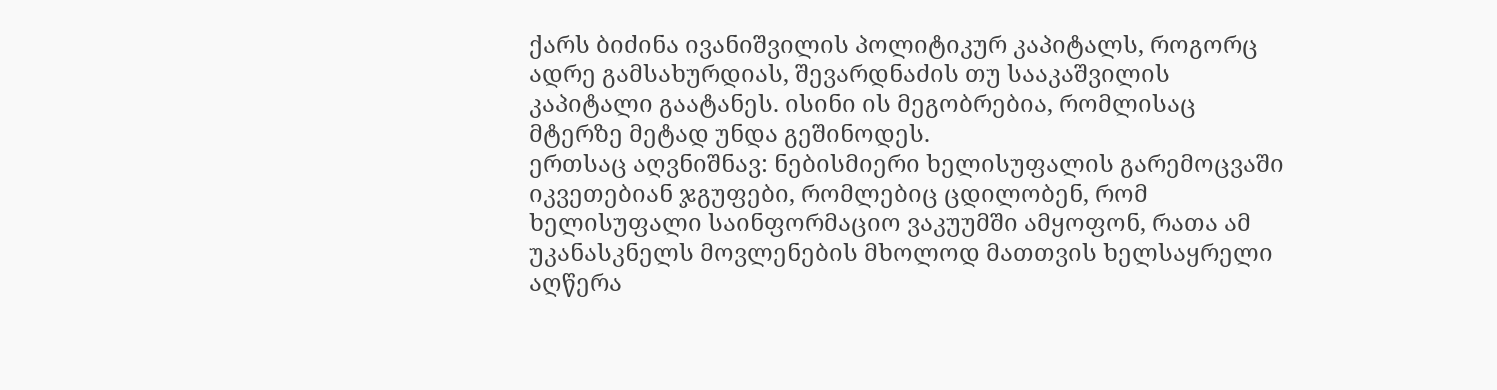ქარს ბიძინა ივანიშვილის პოლიტიკურ კაპიტალს, როგორც ადრე გამსახურდიას, შევარდნაძის თუ სააკაშვილის კაპიტალი გაატანეს. ისინი ის მეგობრებია, რომლისაც მტერზე მეტად უნდა გეშინოდეს.
ერთსაც აღვნიშნავ: ნებისმიერი ხელისუფალის გარემოცვაში იკვეთებიან ჯგუფები, რომლებიც ცდილობენ, რომ ხელისუფალი საინფორმაციო ვაკუუმში ამყოფონ, რათა ამ უკანასკნელს მოვლენების მხოლოდ მათთვის ხელსაყრელი აღწერა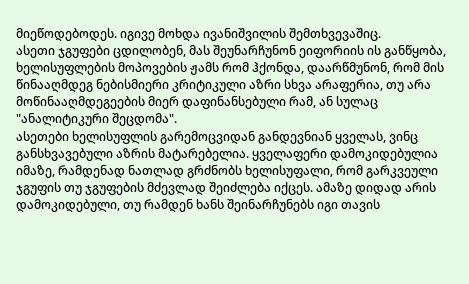მიეწოდებოდეს. იგივე მოხდა ივანიშვილის შემთხვევაშიც.
ასეთი ჯგუფები ცდილობენ, მას შეუნარჩუნონ ეიფორიის ის განწყობა, ხელისუფლების მოპოვების ჟამს რომ ჰქონდა, დაარწმუნონ, რომ მის წინააღმდეგ ნებისმიერი კრიტიკული აზრი სხვა არაფერია, თუ არა მოწინააღმდეგეების მიერ დაფინანსებული რამ, ან სულაც "ანალიტიკური შეცდომა".
ასეთები ხელისუფლის გარემოცვიდან განდევნიან ყველას, ვინც განსხვავებული აზრის მატარებელია. ყველაფერი დამოკიდებულია იმაზე, რამდენად ნათლად გრძნობს ხელისუფალი, რომ გარკვეული ჯგუფის თუ ჯგუფების მძევლად შეიძლება იქცეს. ამაზე დიდად არის დამოკიდებული, თუ რამდენ ხანს შეინარჩუნებს იგი თავის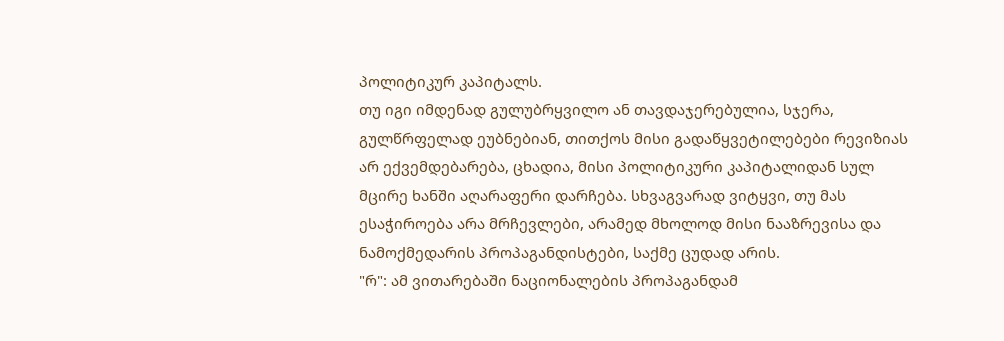პოლიტიკურ კაპიტალს.
თუ იგი იმდენად გულუბრყვილო ან თავდაჯერებულია, სჯერა, გულწრფელად ეუბნებიან, თითქოს მისი გადაწყვეტილებები რევიზიას არ ექვემდებარება, ცხადია, მისი პოლიტიკური კაპიტალიდან სულ მცირე ხანში აღარაფერი დარჩება. სხვაგვარად ვიტყვი, თუ მას ესაჭიროება არა მრჩევლები, არამედ მხოლოდ მისი ნააზრევისა და ნამოქმედარის პროპაგანდისტები, საქმე ცუდად არის.
"რ": ამ ვითარებაში ნაციონალების პროპაგანდამ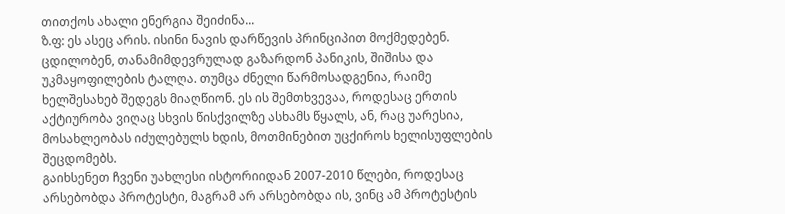თითქოს ახალი ენერგია შეიძინა...
ზ.ფ: ეს ასეც არის. ისინი ნავის დარწევის პრინციპით მოქმედებენ. ცდილობენ, თანამიმდევრულად გაზარდონ პანიკის, შიშისა და უკმაყოფილების ტალღა. თუმცა ძნელი წარმოსადგენია, რაიმე ხელშესახებ შედეგს მიაღწიონ. ეს ის შემთხვევაა, როდესაც ერთის აქტიურობა ვიღაც სხვის წისქვილზე ასხამს წყალს, ან, რაც უარესია, მოსახლეობას იძულებულს ხდის, მოთმინებით უცქიროს ხელისუფლების შეცდომებს.
გაიხსენეთ ჩვენი უახლესი ისტორიიდან 2007-2010 წლები, როდესაც არსებობდა პროტესტი, მაგრამ არ არსებობდა ის, ვინც ამ პროტესტის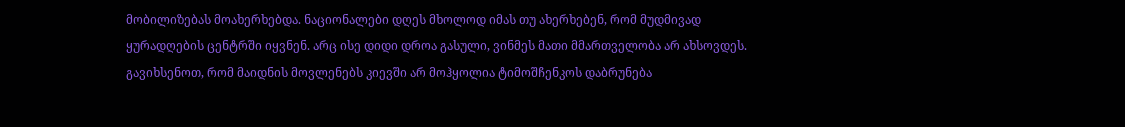მობილიზებას მოახერხებდა. ნაციონალები დღეს მხოლოდ იმას თუ ახერხებენ, რომ მუდმივად ყურადღების ცენტრში იყვნენ. არც ისე დიდი დროა გასული, ვინმეს მათი მმართველობა არ ახსოვდეს. გავიხსენოთ, რომ მაიდნის მოვლენებს კიევში არ მოჰყოლია ტიმოშჩენკოს დაბრუნება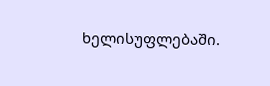ხელისუფლებაში.